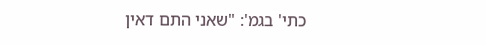כתי' בגמ': "שאני התם דאין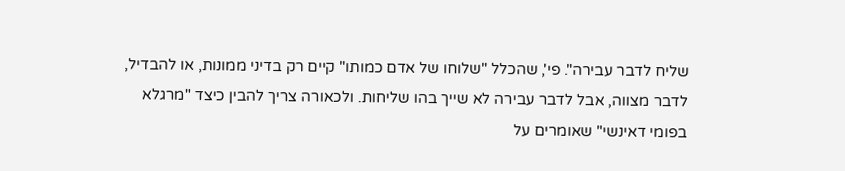שליח לדבר עבירה". פי', שהכלל "שלוחו של אדם כמותו" קיים רק בדיני ממונות, או להבדיל, לדבר מצווה, אבל לדבר עבירה לא שייך בהו שליחות. ולכאורה צריך להבין כיצד "מרגלא בפומי דאינשי" שאומרים על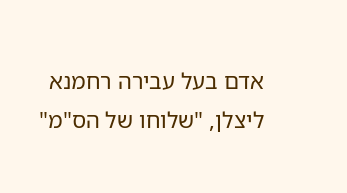אדם בעל עבירה רחמנא ליצלן, "שלוחו של הס"מ"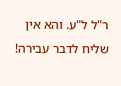ר"ל ל"ע. והא אין שליח לדבר עבירה!